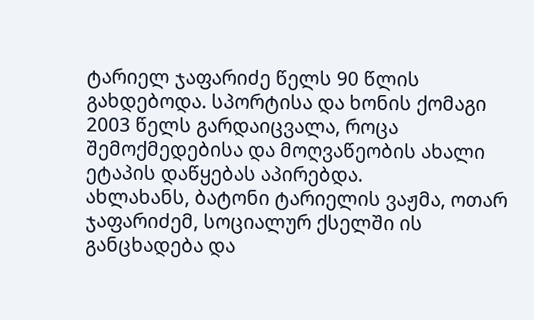ტარიელ ჯაფარიძე წელს 90 წლის გახდებოდა. სპორტისა და ხონის ქომაგი 2003 წელს გარდაიცვალა, როცა შემოქმედებისა და მოღვაწეობის ახალი ეტაპის დაწყებას აპირებდა.
ახლახანს, ბატონი ტარიელის ვაჟმა, ოთარ ჯაფარიძემ, სოციალურ ქსელში ის განცხადება და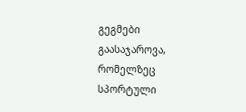გეგმები გაასაჯაროვა, რომელზეც სპორტული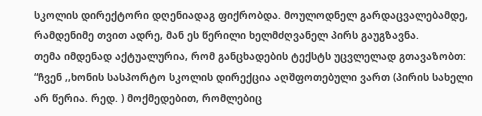სკოლის დირექტორი დღენიადაგ ფიქრობდა. მოულოდნელ გარდაცვალებამდე, რამდენიმე თვით ადრე, მან ეს წერილი ხელმძღვანელ პირს გაუგზავნა.
თემა იმდენად აქტუალურია, რომ განცხადების ტექსტს უცვლელად გთავაზობთ:
“ჩვენ ,,ხონის სასპორტო სკოლის დირექცია აღშფოთებული ვართ (პირის სახელი არ წერია. რედ. ) მოქმედებით, რომლებიც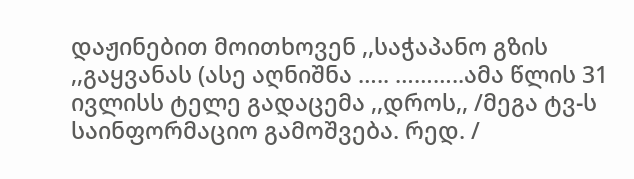დაჟინებით მოითხოვენ ,,საჭაპანო გზის ,,გაყვანას (ასე აღნიშნა ….. ………..ამა წლის 31 ივლისს ტელე გადაცემა ,,დროს,, /მეგა ტვ-ს საინფორმაციო გამოშვება. რედ. /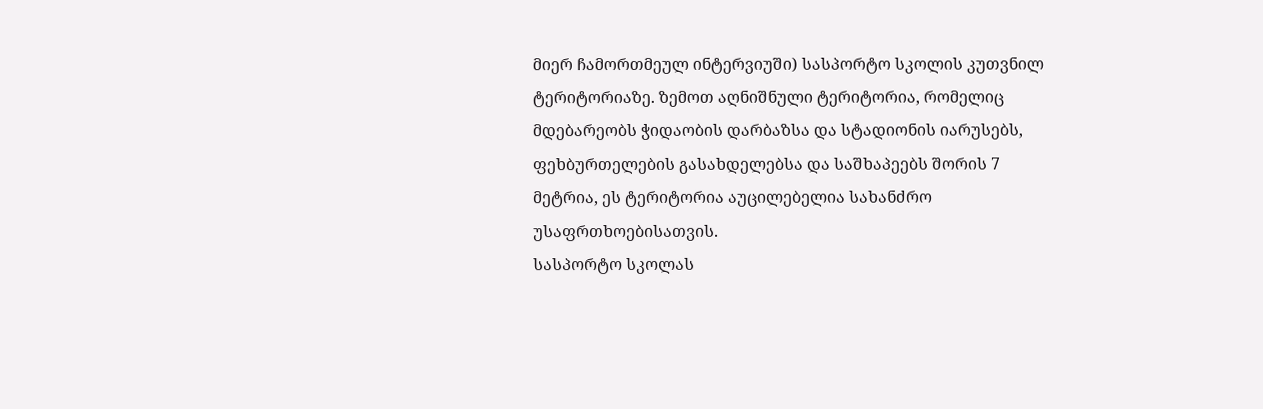მიერ ჩამორთმეულ ინტერვიუში) სასპორტო სკოლის კუთვნილ ტერიტორიაზე. ზემოთ აღნიშნული ტერიტორია, რომელიც მდებარეობს ჭიდაობის დარბაზსა და სტადიონის იარუსებს, ფეხბურთელების გასახდელებსა და საშხაპეებს შორის 7 მეტრია, ეს ტერიტორია აუცილებელია სახანძრო უსაფრთხოებისათვის.
სასპორტო სკოლას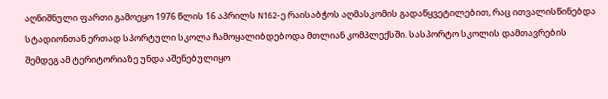აღნიშნული ფართი გამოეყო 1976 წლის 16 აპრილს N162-ე რაისაბჭოს აღმასკომის გადაწყვეტილებით, რაც ითვალისწინებდა სტადიონთან ერთად სპორტული სკოლა ჩამოყალიბდებოდა მთლიან კომპლექსში. სასპორტო სკოლის დამთავრების შემდეგ ამ ტერიტორიაზე უნდა აშენებულიყო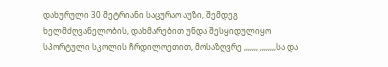დახურული 30 მეტრიანი საცურაო აუზი, შემდეგ ხელმძღვანელობის, დახმარებით უნდა შესყიდულიყო სპორტული სკოლის ჩრდილოეთით, მოსაზღვრე ,,,,,,, ,,,,,,,,სა და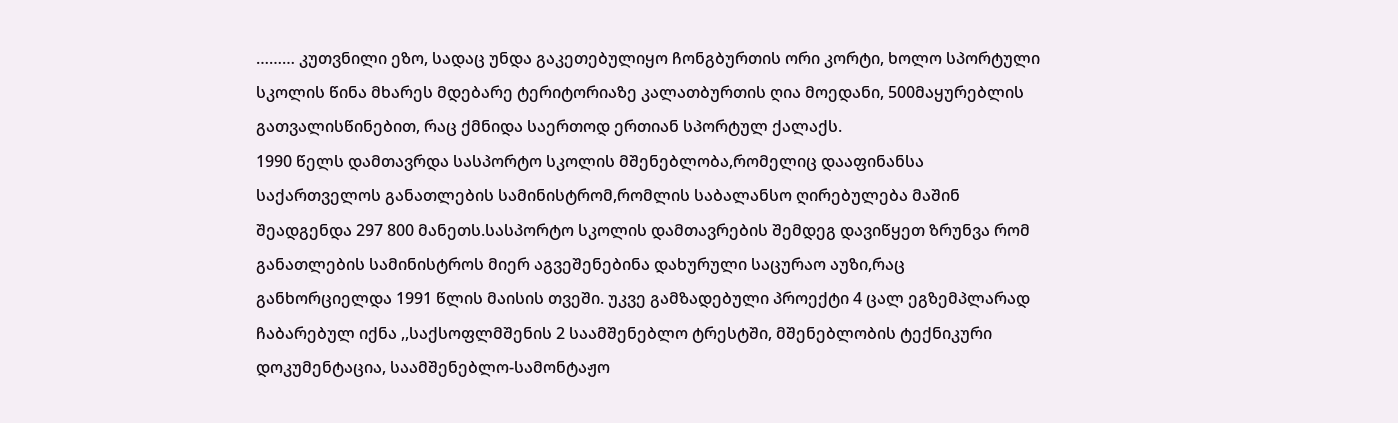……… კუთვნილი ეზო, სადაც უნდა გაკეთებულიყო ჩონგბურთის ორი კორტი, ხოლო სპორტული სკოლის წინა მხარეს მდებარე ტერიტორიაზე კალათბურთის ღია მოედანი, 500მაყურებლის გათვალისწინებით, რაც ქმნიდა საერთოდ ერთიან სპორტულ ქალაქს.
1990 წელს დამთავრდა სასპორტო სკოლის მშენებლობა,რომელიც დააფინანსა საქართველოს განათლების სამინისტრომ,რომლის საბალანსო ღირებულება მაშინ შეადგენდა 297 800 მანეთს.სასპორტო სკოლის დამთავრების შემდეგ დავიწყეთ ზრუნვა რომ განათლების სამინისტროს მიერ აგვეშენებინა დახურული საცურაო აუზი,რაც განხორციელდა 1991 წლის მაისის თვეში. უკვე გამზადებული პროექტი 4 ცალ ეგზემპლარად ჩაბარებულ იქნა ,,საქსოფლმშენის 2 საამშენებლო ტრესტში, მშენებლობის ტექნიკური დოკუმენტაცია, საამშენებლო-სამონტაჟო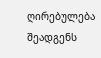ღირებულება შეადგენს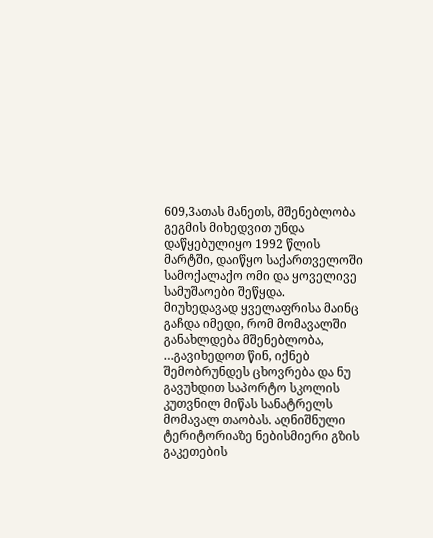609,3ათას მანეთს, მშენებლობა გეგმის მიხედვით უნდა დაწყებულიყო 1992 წლის მარტში, დაიწყო საქართველოში სამოქალაქო ომი და ყოველივე სამუშაოები შეწყდა.
მიუხედავად ყველაფრისა მაინც გაჩდა იმედი, რომ მომავალში განახლდება მშენებლობა, …გავიხედოთ წინ, იქნებ შემობრუნდეს ცხოვრება და ნუ გავუხდით საპორტო სკოლის კუთვნილ მიწას სანატრელს მომავალ თაობას. აღნიშნული ტერიტორიაზე ნებისმიერი გზის გაკეთების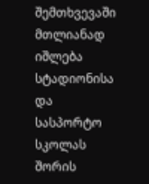შემთხვევაში მთლიანად იშლება სტადიონისა და სასპორტო სკოლას შორის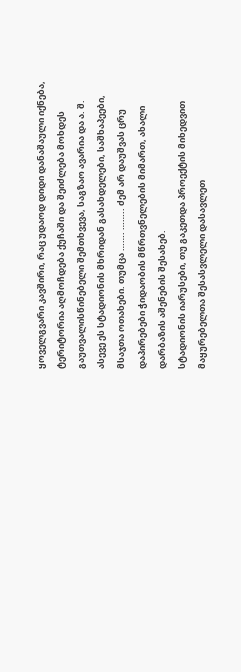ყოველგვარი კავშირი, რაც უდაოდ დიდი დანაშაული იქნება, ტერიტორია აღმოჩდება ქუჩაში და შეიძლება მოხდეს გაუთვალისწინებელი შემთხვევა, საგზაო ავარია და ა. შ. ასევე ეს სტადიონის მხრიდან გასახდელები, საშხაპეები, მსაჯთა ოთახები. თუმცა ……. …….. ძემ არ დაუშვას ცრუ დაპირებები ჭიდაობის მწრთვნელების მიმართ, ახალი დარბაზის აშენების შესახებ.
სტადიონის იარუსები, თუ გაკეთდა პროექტის მიხედვით მაყურებელთა შესასვლელი დასავლეთ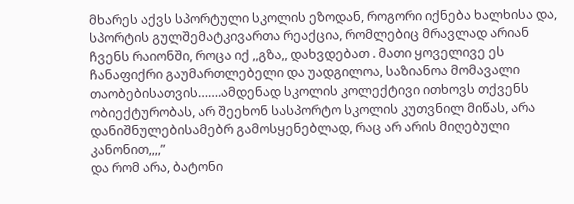მხარეს აქვს სპორტული სკოლის ეზოდან, როგორი იქნება ხალხისა და, სპორტის გულშემატკივართა რეაქცია, რომლებიც მრავლად არიან ჩვენს რაიონში, როცა იქ ,,გზა,, დახვდებათ . მათი ყოველივე ეს ჩანაფიქრი გაუმართლებელი და უადგილოა, საზიანოა მომავალი თაობებისათვის…….ამდენად სკოლის კოლექტივი ითხოვს თქვენს ობიექტურობას, არ შეეხონ სასპორტო სკოლის კუთვნილ მიწას, არა დანიშნულებისამებრ გამოსყენებლად, რაც არ არის მიღებული კანონით,,,,”
და რომ არა, ბატონი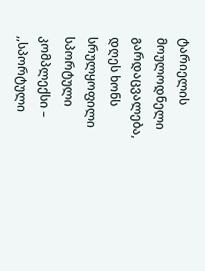ტარიელის მოულოდნელი გარდაცვალება, დღეს ხონს სრულყოფილი სპორტული კომპლექსი – ,,სპორტული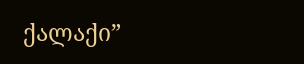ქალაქი”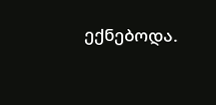ექნებოდა.